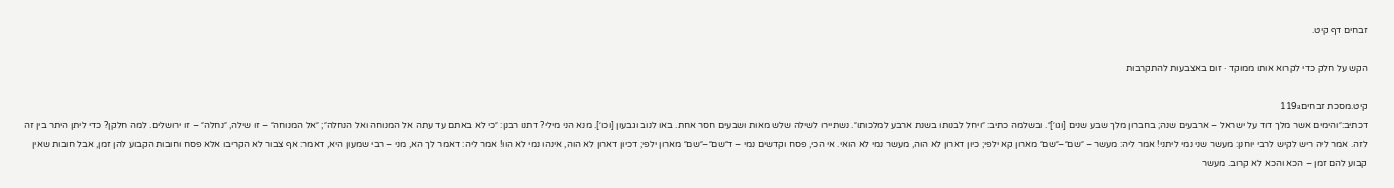זבחים דף קיט.

הקש על חלק כדי לקרוא אותו ממוקד · זום באצבעות להתקרבות

קיט.מסכת זבחים119a
דכתיב:״והימים אשר מלך דוד על ישראל – ארבעים שנה; בחברון מלך שבע שנים [וגו׳]״. ובשלמה כתיב: ״ויחל לבנותו בשנת ארבע למלכותו״. נשתיירו לשילה שלש מאות ושבעים חסר אחת. באו לנוב וגבעון [וכו׳]. מנא הני מילי? דתנו רבנן: ״כי לא באתם עד עתה אל המנוחה ואל הנחלה״; ״אל המנוחה״ – זו שילה, ״נחלה״ – זו ירושלים. למה חלקן? כדי ליתן היתר בין זה לזה. אמר ליה ריש לקיש לרבי יוחנן: מעשר שני נמי ליתני! אמר ליה: מעשר – ״שם״–״שם״ מארון קא ילפי; כיון דארון לא הוה, מעשר נמי לא הואי. אי הכי, פסח וקדשים נמי – ד״שם״–״שם״ מארון ילפי; דכיון דארון לא הוה, אינהו נמי לא הוו! אמר ליה: דאמר לך הא, מני – רבי שמעון היא, דאמר: אף צבור לא הקריבו אלא פסח וחובות הקבוע להן זמן, אבל חובות שאין קבוע להם זמן – הכא והכא לא קרוב. מעשר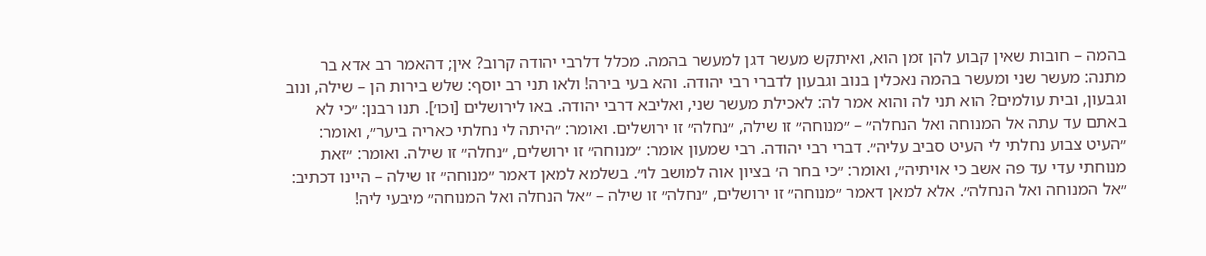בהמה – חובות שאין קבוע להן זמן הוא, ואיתקש מעשר דגן למעשר בהמה. מכלל דלרבי יהודה קרוב? אין; דהאמר רב אדא בר מתנה: מעשר שני ומעשר בהמה נאכלין בנוב וגבעון לדברי רבי יהודה. והא בעי בירה! ולאו תני רב יוסף: שלש בירות הן – שילה, ונוב וגבעון, ובית עולמים? הוא תני לה והוא אמר לה: לאכילת מעשר שני, ואליבא דרבי יהודה. באו לירושלים [וכו׳]. תנו רבנן: ״כי לא באתם עד עתה אל המנוחה ואל הנחלה״ – ״מנוחה״ זו שילה, ״נחלה״ זו ירושלים. ואומר: ״היתה לי נחלתי כאריה ביער״, ואומר: ״העיט צבוע נחלתי לי העיט סביב עליה״. דברי רבי יהודה. רבי שמעון אומר: ״מנוחה״ זו ירושלים, ״נחלה״ זו שילה. ואומר: ״זאת מנוחתי עדי עד פה אשב כי אויתיה״, ואומר: ״כי בחר ה׳ בציון אוה למושב לו״. בשלמא למאן דאמר ״מנוחה״ זו שילה – היינו דכתיב: ״אל המנוחה ואל הנחלה״. אלא למאן דאמר ״מנוחה״ זו ירושלים, ״נחלה״ זו שילה – ״אל הנחלה ואל המנוחה״ מיבעי ליה!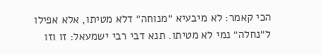הכי קאמר: לא מיבעיא ״מנוחה״ דלא מטיתו, אלא אפילו ל״נחלה״ נמי לא מטיתו. תנא דבי רבי ישמעאל: זו וזו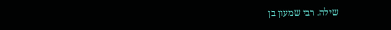שילה. רבי שמעון בן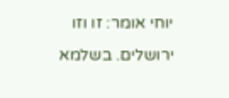יוחי אומר: זו וזו ירושלים. בשלמא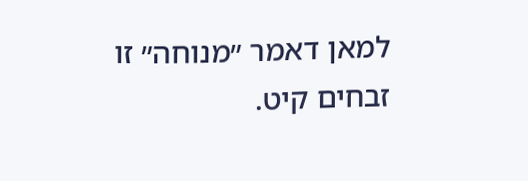למאן דאמר ״מנוחה״ זו
זבחים קיט.